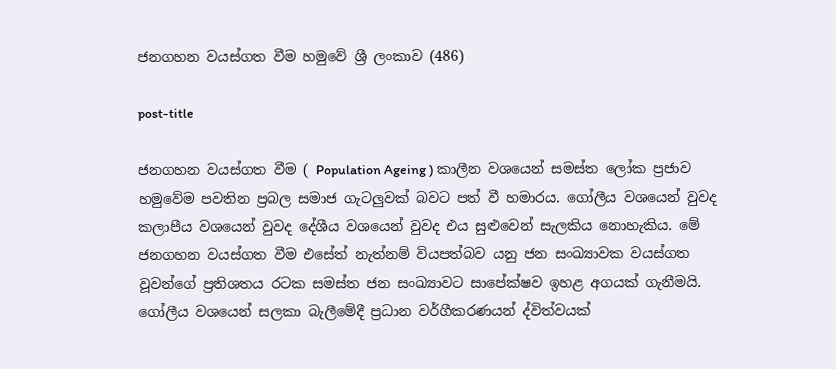ජනගහන වයස්ගත වීම හමුවේ ශ්‍රී ලංකාව (486)

post-title

ජනගහන වයස්ගත වීම ( Population Ageing ) කාලීන වශයෙන් සමස්ත ලෝක ප්‍රජාව හමුවේම පවතින ප්‍රබල සමාජ ගැටලුවක් බවට පත් වී හමාරය. ගෝලීය වශයෙන් වුවද කලාපීය වශයෙන් වුවද දේශීය වශයෙන් වුවද එය සුළුවෙන් සැලකිය නොහැකිය. මේ ජනගහන වයස්ගත වීම එසේත් නැත්නම් වියපත්බව යනු ජන සංඛ්‍යාවක වයස්ගත වූවන්ගේ ප්‍රතිශතය රටක සමස්ත ජන සංඛ්‍යාවට සාපේක්ෂව ඉහළ අගයක් ගැනීමයි. ගෝලීය වශයෙන් සලකා බැලීමේදී ප්‍රධාන වර්ගීකරණයන් ද්විත්වයක්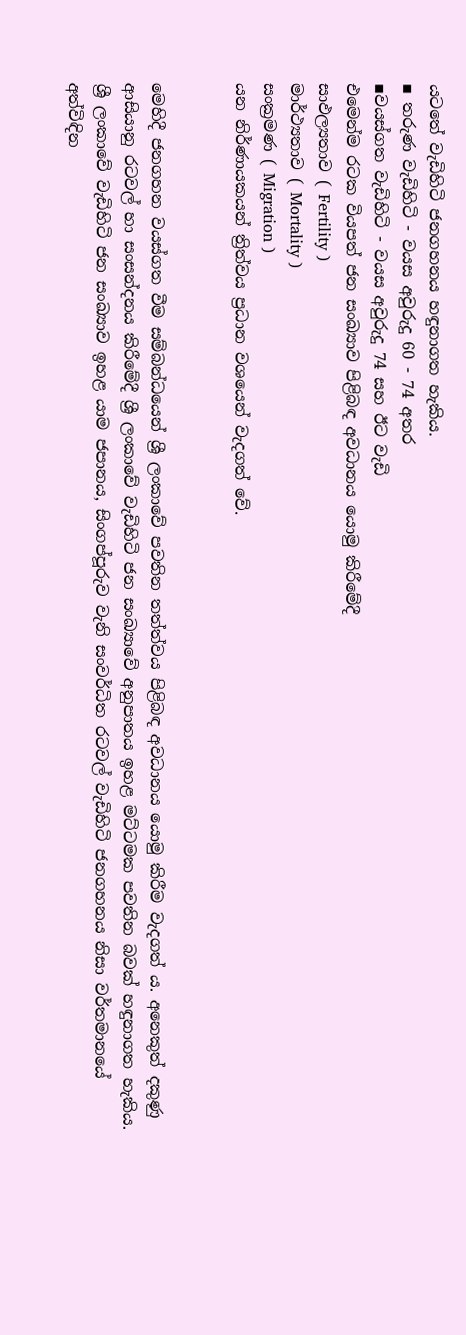යටතේ වැඩිහිටි ජනගහනය හඳුනාගත හැකිය.
▪ තරුණ වැඩිහිටි - වයස අවුරුදු 60 - 74 අතර
▪වයස්ගත වැඩිහිටි - වයස අවුරුදු 74 සහ ඊට වැඩි
එමෙන්ම රටක වියපත් ජන සංඛ්‍යාව පිළිබඳ අවධානය යොමු කිරීමේදී
සාඵල්‍යතාව ( Fertility )
මාර්ථ්‍යතාව ( Mortality )
සංක්‍රමණ ( Migration )
යන නිර්ණායකයන් ත්‍රිත්වය ප්‍රධාන වශයෙන් වැදගත් වේ.


මෙහිදී ජනගහන වයස්ගත වීම සම්බන්ධයෙන් ශ්‍රී ලංකාවේ පවතින තත්ත්වය පිළිබඳ අවධානය යොමු කිරීම වැදගත් ය. අනෙකුත් දකුණු ආසියානු රටවල් හා සංසන්දනය කිරීමේදී ශ්‍රී ලංකාවේ වැඩිහිටි ජන සංඛ්‍යාවේ අනුපාතය ඉහළ මට්ටමක පවතින බවක් හඳුනාගත හැකිය. ශ්‍රී ලංකාවේ වැඩිහිටි ජන සංඛ්‍යාව ඉහළ යාම ජපානය, සිංගප්පූරුව වැනි සංවර්ධිත රටවල් වැඩිහිටි ජනගහනය නිසා වර්තමානයේ අත්විඳින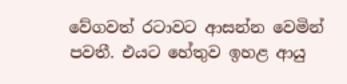වේගවත් රටාවට ආසන්න වෙමින් පවතී. එයට හේතුව ඉහළ ආයු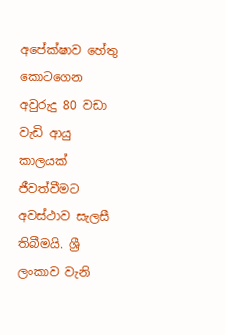අපේක්ෂාව හේතු කොටගෙන අවුරුදු 80 වඩා වැඩි ආයු කාලයක් ජීවත්වීමට අවස්ථාව සැලසී තිබීමයි. ශ්‍රී ලංකාව වැනි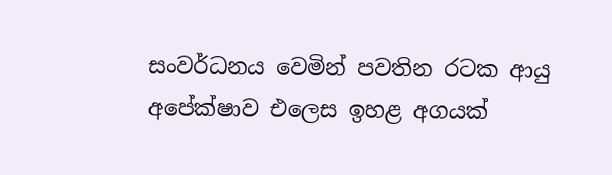සංවර්ධනය වෙමින් පවතින රටක ආයු අපේක්ෂාව එලෙස ඉහළ අගයක්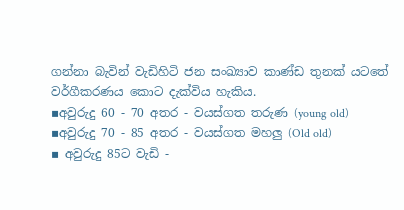ගන්නා බැවින් වැඩිහිටි ජන සංඛ්‍යාව කාණ්ඩ තුනක් යටතේ වර්ගීකරණය කොට දැක්විය හැකිය.
▪අවුරුදු 60 - 70 අතර - වයස්ගත තරුණ (young old)
▪අවුරුදු 70 - 85 අතර - වයස්ගත මහලු (Old old)
▪ අවුරුදු 85ට වැඩි -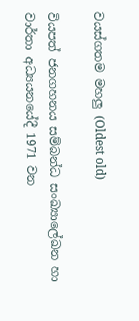වයස්ගතම මහලු (Oldest old)

වියපත් ජනගහනය සම්බන්ධ සංඛ්‍යාලේඛන හා වාර්තා අධ්‍යයනයේදී 1971 වන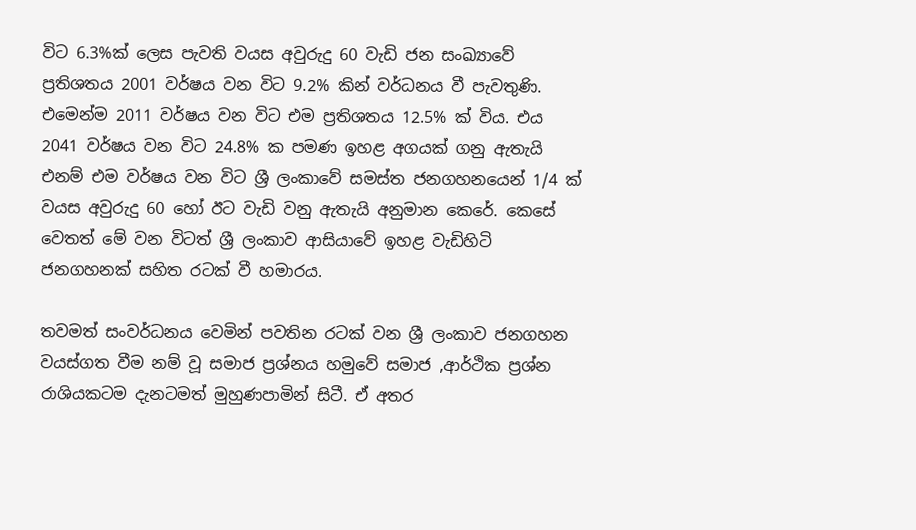විට 6.3%ක් ලෙස පැවති වයස අවුරුදු 60 වැඩි ජන සංඛ්‍යාවේ ප්‍රතිශතය 2001 වර්ෂය වන විට 9.2% කින් වර්ධනය වී පැවතුණි. එමෙන්ම 2011 වර්ෂය වන විට එම ප්‍රතිශතය 12.5% ක් විය. එය 2041 වර්ෂය වන විට 24.8% ක පමණ ඉහළ අගයක් ගනු ඇතැයි එනම් එම වර්ෂය වන විට ශ්‍රී ලංකාවේ සමස්ත ජනගහනයෙන් 1/4 ක් වයස අවුරුදු 60 හෝ ඊට වැඩි වනු ඇතැයි අනුමාන කෙරේ. කෙසේ වෙතත් මේ වන විටත් ශ්‍රී ලංකාව ආසියාවේ ඉහළ වැඩිහිටි ජනගහනක් සහිත රටක් වී හමාරය.

තවමත් සංවර්ධනය වෙමින් පවතින රටක් වන ශ්‍රී ලංකාව ජනගහන වයස්ගත වීම නම් වූ සමාජ ප්‍රශ්නය හමුවේ සමාජ ,ආර්ථික ප්‍රශ්න රාශියකටම දැනටමත් මුහුණපාමින් සිටී. ඒ අතර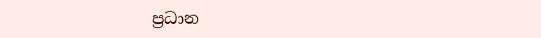ප්‍රධාන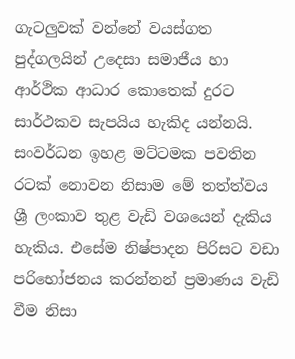ගැටලුවක් වන්නේ වයස්ගත පුද්ගලයින් උදෙසා සමාජීය හා ආර්ථික ආධාර කොතෙක් දුරට සාර්ථකව සැපයිය හැකිද යන්නයි. සංවර්ධන ඉහළ මට්ටමක පවතින රටක් නොවන නිසාම මේ තත්ත්වය ශ්‍රී ලංකාව තුළ වැඩි වශයෙන් දැකිය හැකිය. එසේම නිෂ්පාදන පිරිසට වඩා පරිභෝජනය කරන්නන් ප්‍රමාණය වැඩි වීම නිසා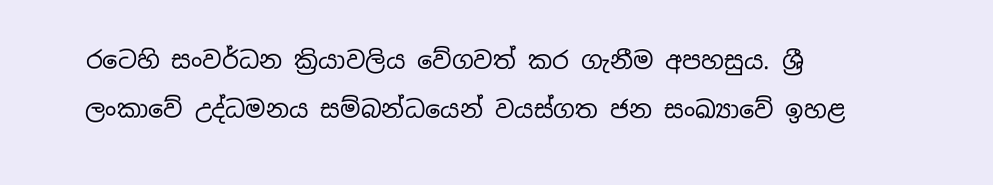රටෙහි සංවර්ධන ක්‍රියාවලිය වේගවත් කර ගැනීම අපහසුය. ශ්‍රී ලංකාවේ උද්ධමනය සම්බන්ධයෙන් වයස්ගත ජන සංඛ්‍යාවේ ඉහළ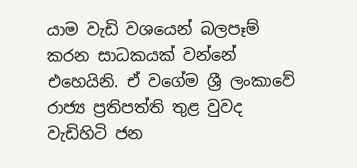යාම වැඩි වශයෙන් බලපෑම් කරන සාධකයක් වන්නේ එහෙයිනි. ඒ වගේම ශ්‍රී ලංකාවේ රාජ්‍ය ප්‍රතිපත්ති තුළ වුවද වැඩිහිටි ජන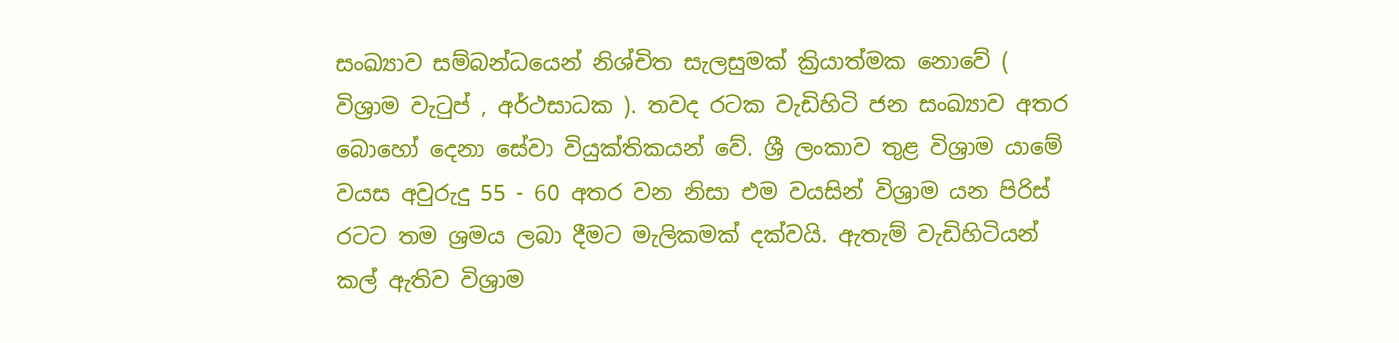සංඛ්‍යාව සම්බන්ධයෙන් නිශ්චිත සැලසුමක් ක්‍රියාත්මක නොවේ ( විශ්‍රාම වැටුප් , අර්ථසාධක ). තවද රටක වැඩිහිටි ජන සංඛ්‍යාව අතර බොහෝ දෙනා සේවා වියුක්තිකයන් වේ. ශ්‍රී ලංකාව තුළ විශ්‍රාම යාමේ වයස අවුරුදු 55 - 60 අතර වන නිසා එම වයසින් විශ්‍රාම යන පිරිස් රටට තම ශ්‍රමය ලබා දීමට මැලිකමක් දක්වයි. ඇතැම් වැඩිහිටියන් කල් ඇතිව විශ්‍රාම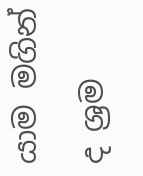යාම මගින් ද ශ්‍රම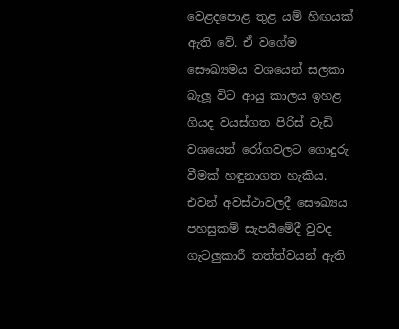වෙළදපොළ තුළ යම් හිඟයක් ඇති වේ. ඒ වගේම සෞඛ්‍යමය වශයෙන් සලකා බැලූ විට ආයු කාලය ඉහළ ගියද වයස්ගත පිරිස් වැඩි වශයෙන් රෝගවලට ගොදුරු වීමක් හඳුනාගත හැකිය. එවන් අවස්ථාවලදී සෞඛ්‍යය පහසුකම් සැපයීමේදී වුවද ගැටලුකාරී තත්ත්වයන් ඇති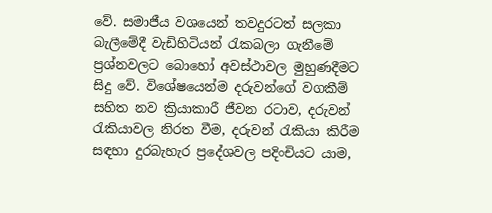වේ. සමාජීය වශයෙන් තවදුරටත් සලකා බැලීමේදී වැඩිහිටියන් රැකබලා ගැනීමේ ප්‍රශ්නවලට බොහෝ අවස්ථාවල මුහුණදීමට සිදු වේ. විශේෂයෙන්ම දරුවන්ගේ වගකීම් සහිත නව ක්‍රියාකාරී ජීවන රටාව, දරුවන් රැකියාවල නිරත වීම, දරුවන් රැකියා කිරීම සඳහා දුරබැහැර ප්‍රදේශවල පදිංචියට යාම,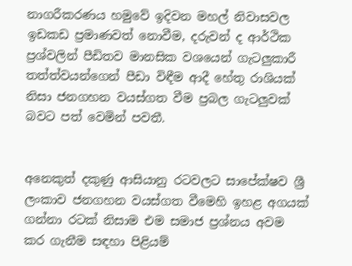නාගරීකරණය හමුවේ ඉදිවන මහල් නිවාසවල ඉඩකඩ ප්‍රමාණවත් නොවීම, දරුවන් ද ආර්ථික ප්‍රශ්වලින් පීඩිතව මානසික වශයෙන් ගැටලුකාරී තත්ත්වයන්ගෙන් පීඩා විඳීම ආදී හේතු රාශියක් නිසා ජනගහන වයස්ගත වීම ප්‍රබල ගැටලුවක් බවට පත් වෙමින් පවතී.


අනෙකුත් දකුණු ආසියානු රටවලට සාපේක්ෂව ශ්‍රී ලංකාව ජනගහන වයස්ගත වීමෙහි ඉහළ අගයක් ගන්නා රටක් නිසාම එම සමාජ ප්‍රශ්නය අවම කර ගැනීම සඳහා පිළියම්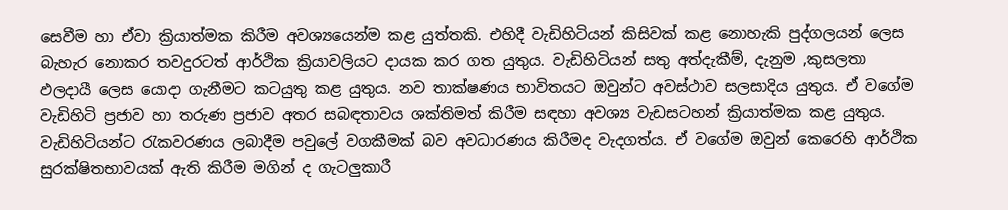සෙවීම හා ඒවා ක්‍රියාත්මක කිරීම අවශ්‍යයෙන්ම කළ යුත්තකි. එහිදී වැඩිහිටියන් කිසිවක් කළ නොහැකි පුද්ගලයන් ලෙස බැහැර නොකර තවදුරටත් ආර්ථික ක්‍රියාවලියට දායක කර ගත යුතුය. වැඩිහිටියන් සතු අත්දැකීම්, දැනුම ,කුසලතා ඵලදායී ලෙස යොදා ගැනීමට කටයුතු කළ යුතුය. නව තාක්ෂණය භාවිතයට ඔවුන්ට අවස්ථාව සලසාදිය යුතුය. ඒ වගේම වැඩිහිටි ප්‍රජාව හා තරුණ ප්‍රජාව අතර සබඳතාවය ශක්තිමත් කිරීම සඳහා අවශ්‍ය වැඩසටහන් ක්‍රියාත්මක කළ යුතුය. වැඩිහිටියන්ට රැකවරණය ලබාදීම පවුලේ වගකීමක් බව අවධාරණය කිරීමද වැදගත්ය. ඒ වගේම ඔවුන් කෙරෙහි ආර්ථික සුරක්ෂිතභාවයක් ඇති කිරීම මගින් ද ගැටලුකාරී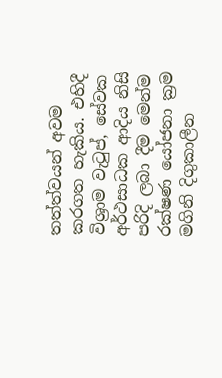තත්ත්වයන් අවම කරගත හැකිය. එහිදී විශ්‍රාම වැටුප්, සේවක අර්ථසාධක ආදිය නිසි පරිදි ලබා දීම මෙන්ම රක්ෂණ යෝජනා ක්‍රම මගිනි දිගුකාලීන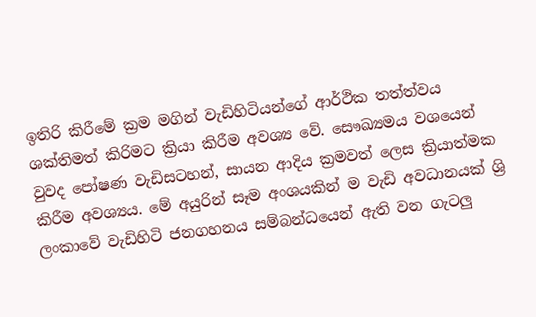ඉතිරි කිරීමේ ක්‍රම මගින් වැඩිහිටියන්ගේ ආර්ථික තත්ත්වය ශක්තිමත් කිරිමට ක්‍රියා කිරීම අවශ්‍ය වේ. සෞඛ්‍යමය වශයෙන් වුවද පෝෂණ වැඩිසටහන්, සායන ආදිය ක්‍රමවත් ලෙස ක්‍රියාත්මක කිරීම අවශ්‍යය. මේ අයුරින් සෑම අංශයකින් ම වැඩි අවධානයක් ශ්‍රි ලංකාවේ වැඩිහිටි ජනගහනය සම්බන්ධයෙන් ඇති වන ගැටලු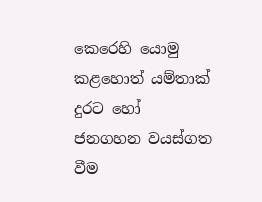කෙරෙහි යොමු කළහොත් යම්තාක් දුරට හෝ ජනගහන වයස්ගත වීම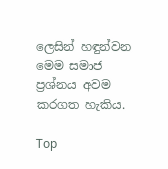ලෙසින් හඳුන්වන මෙම සමාජ ප්‍රශ්නය අවම කරගත හැකිය.

Top